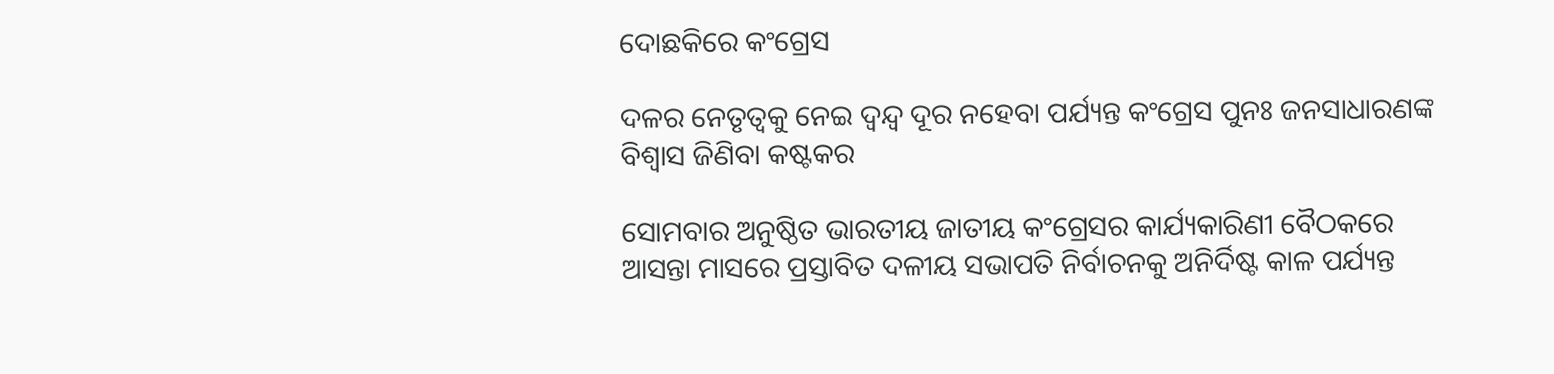ଦୋଛକିରେ କଂଗ୍ରେସ

ଦଳର ନେତୃତ୍ବକୁ ନେଇ ଦ୍ବନ୍ଦ୍ବ ଦୂର ନହେବା ପର୍ଯ୍ୟନ୍ତ କଂଗ୍ରେସ ପୁନଃ ଜନସାଧାରଣଙ୍କ ବିଶ୍ବାସ ଜିଣିବା କଷ୍ଟକର

ସୋମବାର ଅନୁଷ୍ଠିତ ଭାରତୀୟ ଜାତୀୟ କଂଗ୍ରେସର କାର୍ଯ୍ୟକାରିଣୀ ବୈଠକରେ ଆସନ୍ତା ମାସରେ ପ୍ରସ୍ତାବିତ ଦଳୀୟ ସଭାପତି ନିର୍ବାଚନକୁ ଅନିର୍ଦିଷ୍ଟ କାଳ ପର୍ଯ୍ୟନ୍ତ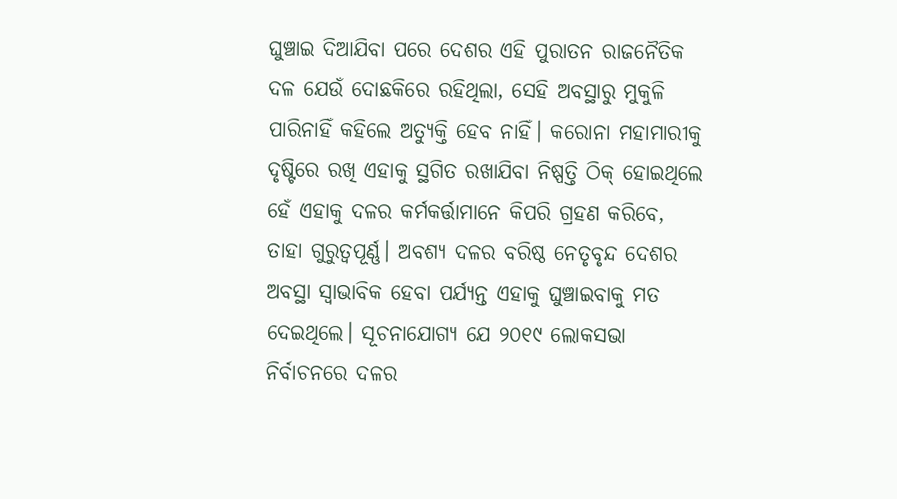ଘୁଞ୍ଚାଇ ଦିଆଯିବା ପରେ ଦେଶର ଏହି ପୁରାତନ ରାଜନୈତିକ ଦଳ ଯେଉଁ ଦୋଛକିରେ ରହିଥିଲା, ସେହି ଅବସ୍ଥାରୁ ମୁକୁଳି ପାରିନାହିଁ କହିଲେ ଅତ୍ୟୁକ୍ତି ହେବ ନାହିଁ। କରୋନା ମହାମାରୀକୁ ଦୃଷ୍ଟିରେ ରଖି ଏହାକୁ ସ୍ଥଗିତ ରଖାଯିବା ନିଷ୍ପତ୍ତି ଠିକ୍‌ ହୋଇଥିଲେ ହେଁ ଏହାକୁ ଦଳର କର୍ମକର୍ତ୍ତାମାନେ କିପରି ଗ୍ରହଣ କରିବେ, ତାହା ଗୁରୁତ୍ବପୂର୍ଣ୍ଣ। ଅବଶ୍ୟ ଦଳର ବରିଷ୍ଠ ନେତୃବୃନ୍ଦ ଦେଶର ଅବସ୍ଥା ସ୍ବାଭାବିକ ହେବା ପର୍ଯ୍ୟନ୍ତ ଏହାକୁ ଘୁଞ୍ଚାଇବାକୁ ମତ ଦେଇଥିଲେ। ସୂଚନାଯୋଗ୍ୟ ଯେ ୨୦୧୯ ଲୋକସଭା ନିର୍ବାଚନରେ ଦଳର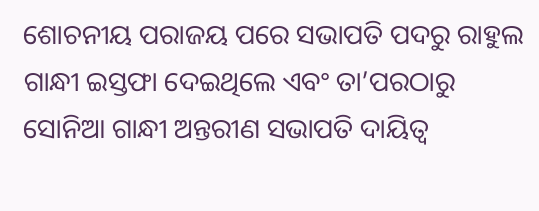ଶୋଚନୀୟ ପରାଜୟ ପରେ ସଭାପତି ପଦରୁ ରାହୁଲ ଗାନ୍ଧୀ ଇସ୍ତଫା ଦେଇଥିଲେ ଏବଂ ତା’ପରଠାରୁ ସୋନିଆ ଗାନ୍ଧୀ ଅନ୍ତରୀଣ ସଭାପତି ଦାୟିତ୍ବ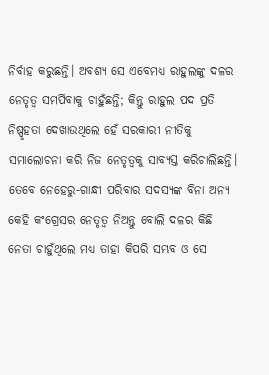ନିର୍ବାହ କରୁଛନ୍ତି। ଅବଶ୍ୟ ସେ ଏବେମଧ୍ୟ ରାହୁଲଙ୍କୁ ଦଳର ନେତୃତ୍ବ ସମର୍ପିବାକୁ ଚାହୁଁଛନ୍ତି; କିନ୍ତୁ ରାହୁଲ ପଦ ପ୍ରତି ନିଷ୍ପୃହତା ଦେଖାଉଥିଲେ ହେଁ ସରକାରୀ ନୀତିକୁ ସମାଲୋଚନା କରି ନିଜ ନେତୃତ୍ବକୁ ସାବ୍ୟସ୍ତ କରିଚାଲିଛନ୍ତି। ତେବେ ନେହେରୁ-ଗାନ୍ଧୀ ପରିବାର ସଦସ୍ୟଙ୍କ ବିନା ଅନ୍ୟ କେହି କଂଗ୍ରେସର ନେତୃତ୍ବ ନିଅନ୍ତୁ ବୋଲି ଦଳର କିଛି ନେତା ଚାହୁଁଥିଲେ ମଧ୍ୟ ତାହା କିପରି ସମ୍ଭବ ଓ ସେ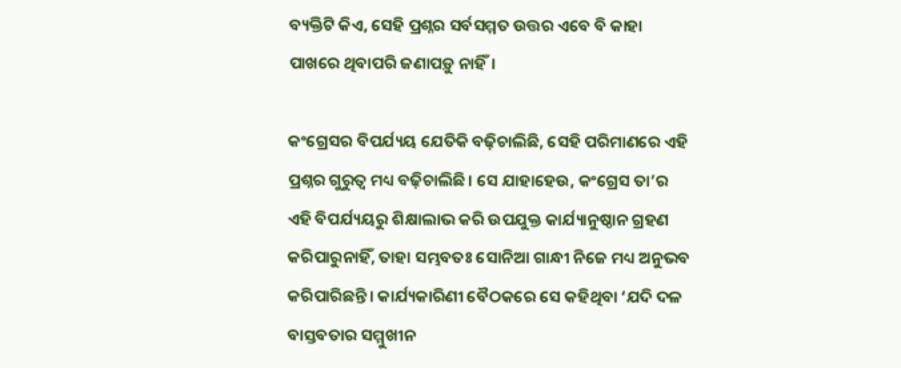ବ୍ୟକ୍ତିଟି କିଏ, ସେହି ପ୍ରଶ୍ନର ସର୍ବସମ୍ମତ ଉତ୍ତର ଏବେ ବି କାହା ପାଖରେ ଥିବାପରି ଜଣାପଡ଼ୁ ନାହିଁ।

କଂଗ୍ରେସର ବିପର୍ଯ୍ୟୟ ଯେତିକି ବଢ଼ିଚାଲିଛି, ସେହି ପରିମାଣରେ ଏହି ପ୍ରଶ୍ନର ଗୁରୁତ୍ବ ମଧ୍ୟ ବଢ଼ିଚାଲିଛି। ସେ ଯାହାହେଉ, କଂଗ୍ରେସ ତା’ର ଏହି ବିପର୍ଯ୍ୟୟରୁ ଶିକ୍ଷାଲାଭ କରି ଉପଯୁକ୍ତ କାର୍ଯ୍ୟାନୁଷ୍ଠାନ ଗ୍ରହଣ କରିପାରୁନାହିଁ, ତାହା ସମ୍ଭବତଃ ସୋନିଆ ଗାନ୍ଧୀ ନିଜେ ମଧ୍ୟ ଅନୁଭବ କରିପାରିଛନ୍ତି। କାର୍ଯ୍ୟକାରିଣୀ ବୈଠକରେ ସେ କହିଥିବା ‘ଯଦି ଦଳ ବାସ୍ତବତାର ସମ୍ମୁଖୀନ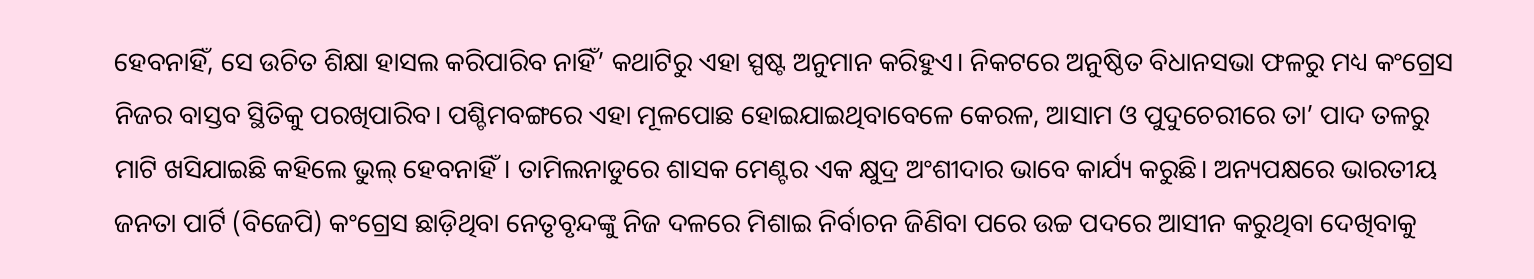ହେବନାହିଁ, ସେ ଉଚିତ ଶିକ୍ଷା ହାସଲ କରିପାରିବ ନାହିଁ’ କଥାଟିରୁ ଏହା ସ୍ପଷ୍ଟ ଅନୁମାନ କରିହୁଏ। ନିକଟରେ ଅନୁଷ୍ଠିତ ବିଧାନସଭା ଫଳରୁ ମଧ୍ୟ କଂଗ୍ରେସ ନିଜର ବାସ୍ତବ ସ୍ଥିତିକୁ ପରଖିପାରିବ। ପଶ୍ଚିମବଙ୍ଗରେ ଏହା ମୂଳପୋଛ ହୋଇଯାଇଥିବାବେଳେ କେରଳ, ଆସାମ ଓ ପୁଦୁଚେରୀରେ ତା’ ପାଦ ତଳରୁ ମାଟି ଖସିଯାଇଛି କହିଲେ ଭୁଲ୍‌ ହେବନାହିଁ। ତାମିଲନାଡୁରେ ଶାସକ ମେଣ୍ଟର ଏକ କ୍ଷୁଦ୍ର ଅଂଶୀଦାର ଭାବେ କାର୍ଯ୍ୟ କରୁଛି। ଅନ୍ୟପକ୍ଷରେ ଭାରତୀୟ ଜନତା ପାର୍ଟି (ବିଜେପି) କଂଗ୍ରେସ ଛାଡ଼ିଥିବା ନେତୃବୃନ୍ଦଙ୍କୁ ନିଜ ଦଳରେ ମିଶାଇ ନିର୍ବାଚନ ଜିଣିବା ପରେ ଉଚ୍ଚ ପଦରେ ଆସୀନ କରୁଥିବା ଦେଖିବାକୁ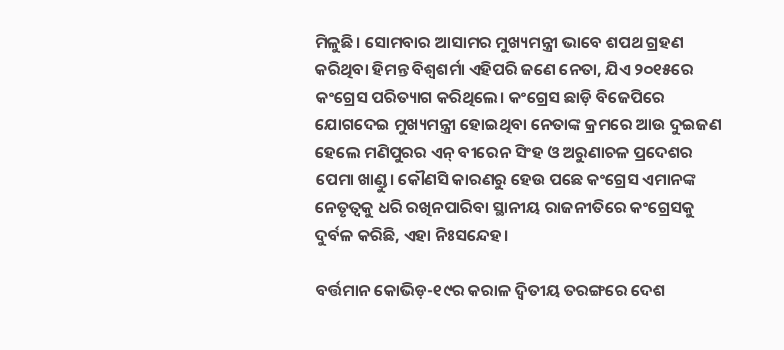ମିଳୁଛି। ସୋମବାର ଆସାମର ମୁଖ୍ୟମନ୍ତ୍ରୀ ଭାବେ ଶପଥ ଗ୍ରହଣ କରିଥିବା ହିମନ୍ତ ବିଶ୍ବଶର୍ମା ଏହିପରି ଜଣେ ନେତା, ଯିଏ ୨୦୧୫ରେ କଂଗ୍ରେସ ପରିତ୍ୟାଗ କରିଥିଲେ। କଂଗ୍ରେସ ଛାଡ଼ି ବିଜେପିରେ ଯୋଗଦେଇ ମୁଖ୍ୟମନ୍ତ୍ରୀ ହୋଇଥିବା ନେତାଙ୍କ କ୍ରମରେ ଆଉ ଦୁଇଜଣ ହେଲେ ମଣିପୁରର ଏନ୍‌ ବୀରେନ ସିଂହ ଓ ଅରୁଣାଚଳ ପ୍ରଦେଶର ପେମା ଖାଣ୍ଡୁ। କୌଣସି କାରଣରୁ ହେଉ ପଛେ କଂଗ୍ରେସ ଏମାନଙ୍କ ନେତୃତ୍ବକୁ ଧରି ରଖିନପାରିବା ସ୍ଥାନୀୟ ରାଜନୀତିରେ କଂଗ୍ରେସକୁ ଦୁର୍ବଳ କରିଛି, ଏହା ନିଃସନ୍ଦେହ।

ବର୍ତ୍ତମାନ କୋଭିଡ଼-୧୯ର କରାଳ ଦ୍ବିତୀୟ ତରଙ୍ଗରେ ଦେଶ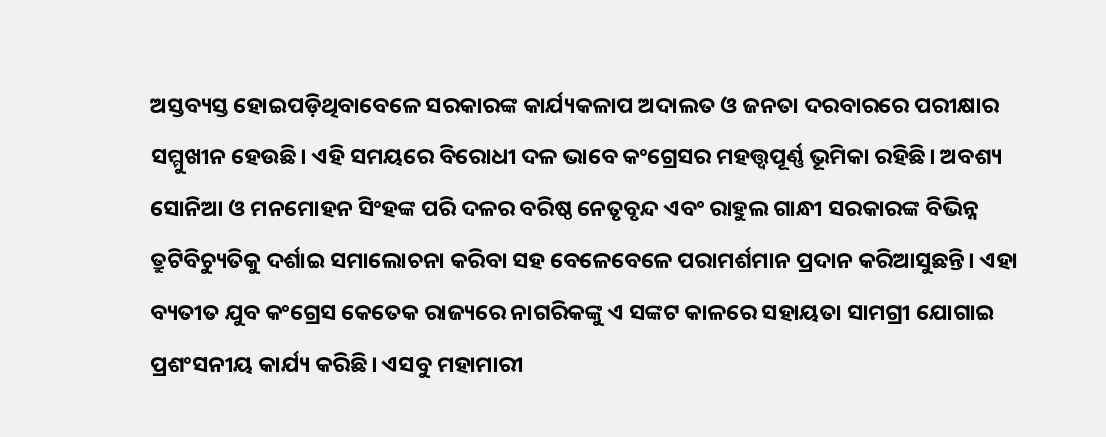ଅସ୍ତବ୍ୟସ୍ତ ହୋଇପଡ଼ିଥିବାବେଳେ ସରକାରଙ୍କ କାର୍ଯ୍ୟକଳାପ ଅଦାଲତ ଓ ଜନତା ଦରବାରରେ ପରୀକ୍ଷାର ସମ୍ମୁଖୀନ ହେଉଛି। ଏହି ସମୟରେ ବିରୋଧୀ ଦଳ ଭାବେ କଂଗ୍ରେସର ମହତ୍ତ୍ବପୂର୍ଣ୍ଣ ଭୂମିକା ରହିଛି। ଅବଶ୍ୟ ସୋନିଆ ଓ ମନମୋହନ ସିଂହଙ୍କ ପରି ଦଳର ବରିଷ୍ଠ ନେତୃବୃନ୍ଦ ଏବଂ ରାହୁଲ ଗାନ୍ଧୀ ସରକାରଙ୍କ ବିଭିନ୍ନ ତ୍ରୁଟିବିଚ୍ୟୁତିକୁ ଦର୍ଶାଇ ସମାଲୋଚନା କରିବା ସହ ବେଳେବେଳେ ପରାମର୍ଶମାନ ପ୍ରଦାନ କରିଆସୁଛନ୍ତି। ଏହା ବ୍ୟତୀତ ଯୁବ କଂଗ୍ରେସ କେତେକ ରାଜ୍ୟରେ ନାଗରିକଙ୍କୁ ଏ ସଙ୍କଟ କାଳରେ ସହାୟତା ସାମଗ୍ରୀ ଯୋଗାଇ ପ୍ରଶଂସନୀୟ କାର୍ଯ୍ୟ କରିଛି। ଏସବୁ ମହାମାରୀ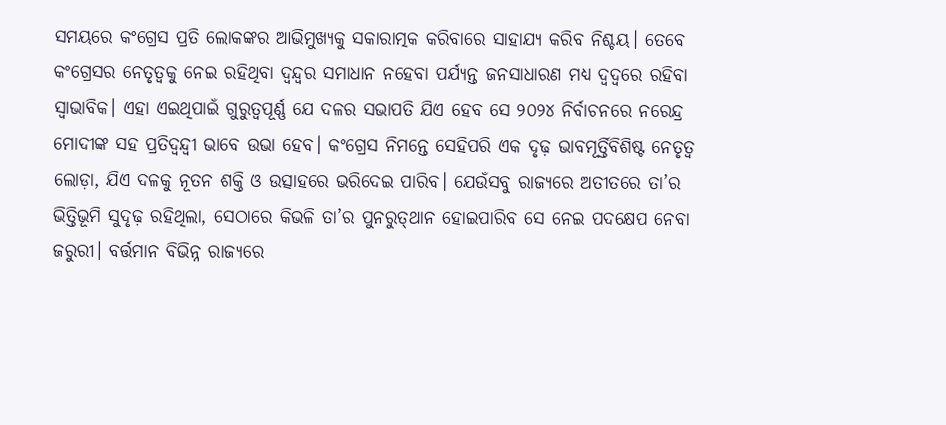ସମୟରେ କଂଗ୍ରେସ ପ୍ରତି ଲୋକଙ୍କର ଆଭିମୁଖ୍ୟକୁ ସକାରାତ୍ମକ କରିବାରେ ସାହାଯ୍ୟ କରିବ ନିଶ୍ଚୟ। ତେବେ କଂଗ୍ରେସର ନେତୃତ୍ବକୁ ନେଇ ରହିଥିବା ଦ୍ବନ୍ଦ୍ବର ସମାଧାନ ନହେବା ପର୍ଯ୍ୟନ୍ତ ଜନସାଧାରଣ ମଧ୍ୟ ଦ୍ବଦ୍ବରେ ରହିବା ସ୍ବାଭାବିକ। ଏହା ଏଇଥିପାଇଁ ଗୁରୁତ୍ବପୂର୍ଣ୍ଣ ଯେ ଦଳର ସଭାପତି ଯିଏ ହେବ ସେ ୨୦୨୪ ନିର୍ବାଚନରେ ନରେନ୍ଦ୍ର ମୋଦୀଙ୍କ ସହ ପ୍ରତିଦ୍ବନ୍ଦ୍ବୀ ଭାବେ ଉଭା ହେବ। କଂଗ୍ରେସ ନିମନ୍ତେ ସେହିପରି ଏକ ଦୃଢ଼ ଭାବମୂର୍ତ୍ତିବିଶିଷ୍ଟ ନେତୃତ୍ବ ଲୋଡ଼ା, ଯିଏ ଦଳକୁ ନୂତନ ଶକ୍ତି ଓ ଉତ୍ସାହରେ ଭରିଦେଇ ପାରିବ। ଯେଉଁସବୁ ରାଜ୍ୟରେ ଅତୀତରେ ତା’ର ଭିତ୍ତିଭୂମି ସୁଦୃଢ଼ ରହିଥିଲା, ସେଠାରେ କିଭଳି ତା’ର ପୁନରୁତ୍‌ଥାନ ହୋଇପାରିବ ସେ ନେଇ ପଦକ୍ଷେପ ନେବା ଜରୁରୀ। ବର୍ତ୍ତମାନ ବିଭିନ୍ନ ରାଜ୍ୟରେ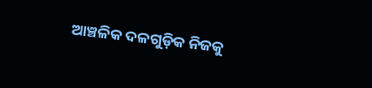ଆଞ୍ଚଳିକ ଦଳଗୁଡ଼ିକ ନିଜକୁ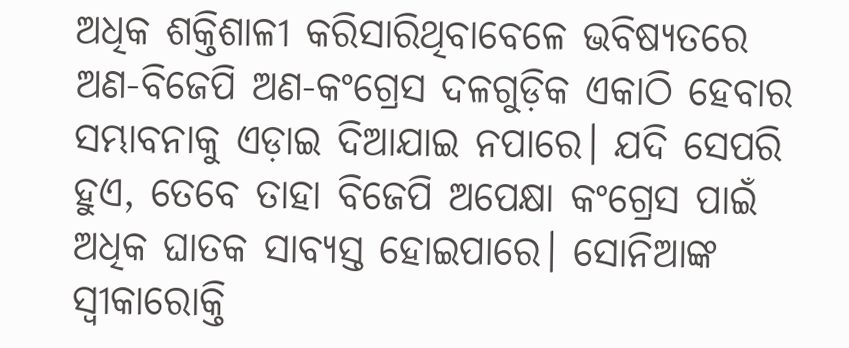ଅଧିକ ଶକ୍ତିଶାଳୀ କରିସାରିଥିବାବେଳେ ଭବିଷ୍ୟତରେ ଅଣ-ବିଜେପି ଅଣ-କଂଗ୍ରେସ ଦଳଗୁଡ଼ିକ ଏକାଠି ହେବାର ସମ୍ଭାବନାକୁ ଏଡ଼ାଇ ଦିଆଯାଇ ନପାରେ। ଯଦି ସେପରି ହୁଏ, ତେବେ ତାହା ବିଜେପି ଅପେକ୍ଷା କଂଗ୍ରେସ ପାଇଁ ଅଧିକ ଘାତକ ସାବ୍ୟସ୍ତ ହୋଇପାରେ। ସୋନିଆଙ୍କ ସ୍ବୀକାରୋକ୍ତି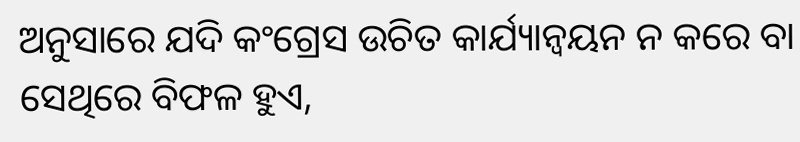ଅନୁସାରେ ଯଦି କଂଗ୍ରେସ ଉଚିତ କାର୍ଯ୍ୟାନ୍ବୟନ ନ କରେ ବା ସେଥିରେ ବିଫଳ ହୁଏ,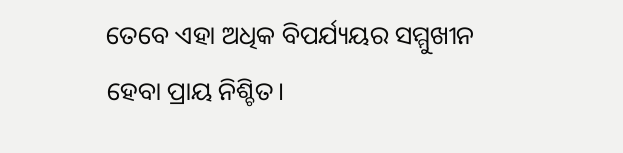ତେବେ ଏହା ଅଧିକ ବିପର୍ଯ୍ୟୟର ସମ୍ମୁଖୀନ ହେବା ପ୍ରାୟ ନିଶ୍ଚିତ।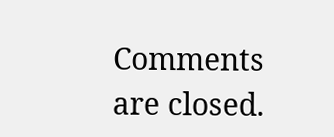Comments are closed.